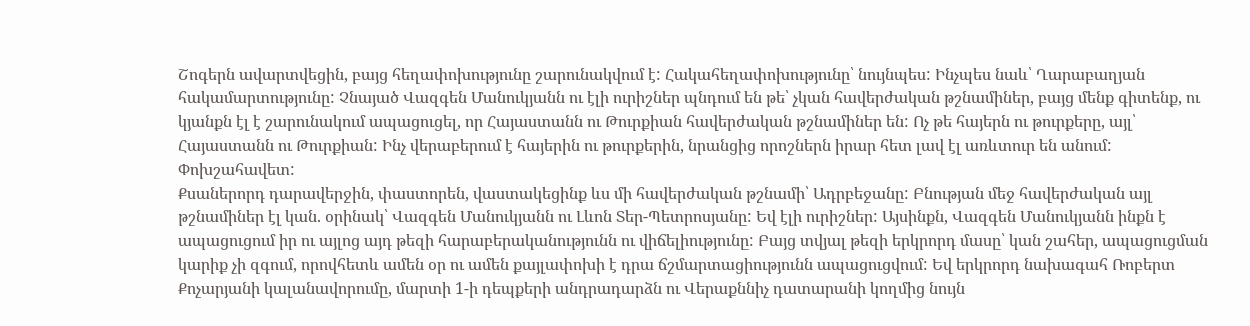Շոգերն ավարտվեցին, բայց հեղափոխությունը շարունակվում է: Հակահեղափոխությունը՝ նույնպես: Ինչպես նաև՝ Ղարաբաղյան հակամարտությունը: Չնայած Վազգեն Մանուկյանն ու էլի ուրիշներ պնդում են թե՝ չկան հավերժական թշնամիներ, բայց մենք գիտենք, ու կյանքն էլ է շարունակում ապացուցել, որ Հայաստանն ու Թուրքիան հավերժական թշնամիներ են: Ոչ թե հայերն ու թուրքերը, այլ՝ Հայաստանն ու Թուրքիան: Ինչ վերաբերում է հայերին ու թուրքերին, նրանցից որոշներն իրար հետ լավ էլ առևտուր են անում: Փոխշահավետ:
Քսաներորդ դարավերջին, փաստորեն, վաստակեցինք ևս մի հավերժական թշնամի՝ Ադրբեջանը: Բնության մեջ հավերժական այլ թշնամիներ էլ կան. օրինակ՝ Վազգեն Մանուկյանն ու Լևոն Տեր-Պետրոսյանը: Եվ էլի ուրիշներ: Այսինքն, Վազգեն Մանուկյանն ինքն է ապացուցում իր ու այլոց այդ թեզի հարաբերականությունն ու վիճելիությունը: Բայց տվյալ թեզի երկրորդ մասը՝ կան շահեր, ապացուցման կարիք չի զգում, որովհետև ամեն օր ու ամեն քայլափոխի է դրա ճշմարտացիությունն ապացուցվում: Եվ երկրորդ նախագահ Ռոբերտ Քոչարյանի կալանավորումը, մարտի 1-ի դեպքերի անդրադարձն ու Վերաքննիչ դատարանի կողմից նույն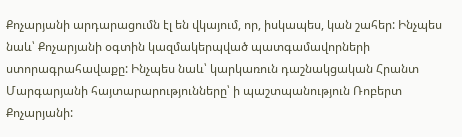Քոչարյանի արդարացումն էլ են վկայում, որ, իսկապես, կան շահեր: Ինչպես նաև՝ Քոչարյանի օգտին կազմակերպված պատգամավորների ստորագրահավաքը: Ինչպես նաև՝ կարկառուն դաշնակցական Հրանտ Մարգարյանի հայտարարությունները՝ ի պաշտպանություն Ռոբերտ Քոչարյանի: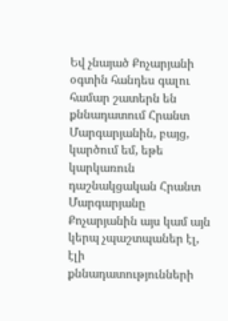Եվ չնայած Քոչարյանի օգտին հանդես գալու համար շատերն են քննադատում Հրանտ Մարգարյանին, բայց, կարծում եմ, եթե կարկառուն դաշնակցական Հրանտ Մարգարյանը Քոչարյանին այս կամ այն կերպ չպաշտպաներ էլ, էլի քննադատությունների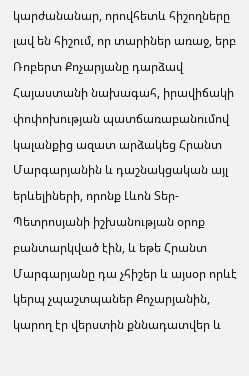կարժանանար, որովհետև հիշողները լավ են հիշում, որ տարիներ առաջ, երբ Ռոբերտ Քոչարյանը դարձավ Հայաստանի նախագահ, իրավիճակի փոփոխության պատճառաբանումով կալանքից ազատ արձակեց Հրանտ Մարգարյանին և դաշնակցական այլ երևելիների, որոնք Լևոն Տեր-Պետրոսյանի իշխանության օրոք բանտարկված էին, և եթե Հրանտ Մարգարյանը դա չհիշեր և այսօր որևէ կերպ չպաշտպաներ Քոչարյանին, կարող էր վերստին քննադատվեր և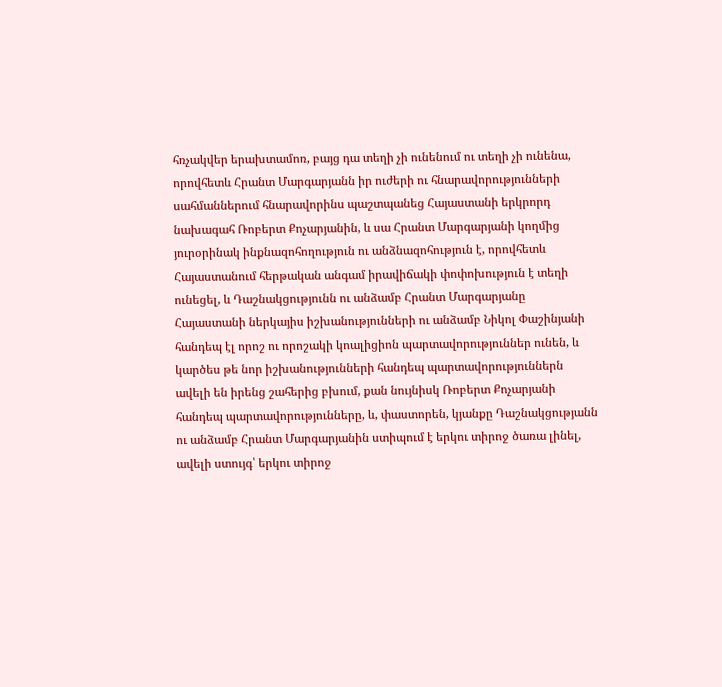հռչակվեր երախտամոռ, բայց դա տեղի չի ունենում ու տեղի չի ունենա, որովհետև Հրանտ Մարգարյանն իր ուժերի ու հնարավորությունների
սահմաններում հնարավորինս պաշտպանեց Հայաստանի երկրորդ նախագահ Ռոբերտ Քոչարյանին, և սա Հրանտ Մարգարյանի կողմից յուրօրինակ ինքնազոհողություն ու անձնազոհություն է, որովհետև Հայաստանում հերթական անգամ իրավիճակի փոփոխություն է տեղի ունեցել, և Դաշնակցությունն ու անձամբ Հրանտ Մարգարյանը Հայաստանի ներկայիս իշխանությունների ու անձամբ Նիկոլ Փաշինյանի հանդեպ էլ որոշ ու որոշակի կոալիցիոն պարտավորություններ ունեն, և կարծես թե նոր իշխանությունների հանդեպ պարտավորություններն ավելի են իրենց շահերից բխում, քան նույնիսկ Ռոբերտ Քոչարյանի հանդեպ պարտավորությունները, և, փաստորեն, կյանքը Դաշնակցությանն ու անձամբ Հրանտ Մարգարյանին ստիպում է երկու տիրոջ ծառա լինել, ավելի ստույգ՝ երկու տիրոջ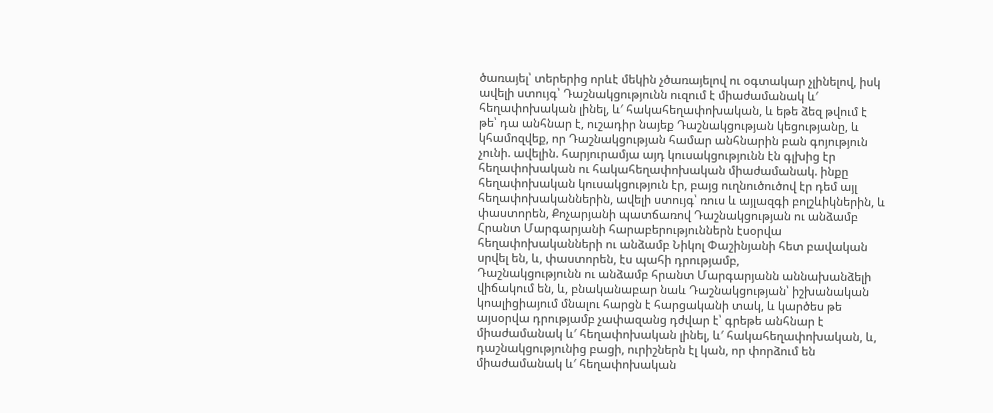ծառայել՝ տերերից որևէ մեկին չծառայելով ու օգտակար չլինելով, իսկ ավելի ստույգ՝ Դաշնակցությունն ուզում է միաժամանակ և′ հեղափոխական լինել, և′ հակահեղափոխական, և եթե ձեզ թվում է թե՝ դա անհնար է, ուշադիր նայեք Դաշնակցության կեցությանը, և կհամոզվեք, որ Դաշնակցության համար անհնարին բան գոյություն չունի. ավելին. հարյուրամյա այդ կուսակցությունն էն գլխից էր հեղափոխական ու հակահեղափոխական միաժամանակ. ինքը հեղափոխական կուսակցություն էր, բայց ուղնուծուծով էր դեմ այլ հեղափոխականներին, ավելի ստույգ՝ ռուս և այլազգի բոլշևիկներին, և փաստորեն, Քոչարյանի պատճառով Դաշնակցության ու անձամբ Հրանտ Մարգարյանի հարաբերություններն էսօրվա հեղափոխականների ու անձամբ Նիկոլ Փաշինյանի հետ բավական սրվել են, և, փաստորեն, էս պահի դրությամբ,
Դաշնակցությունն ու անձամբ հրանտ Մարգարյանն աննախանձելի վիճակում են, և, բնականաբար նաև Դաշնակցության՝ իշխանական կոալիցիայում մնալու հարցն է հարցականի տակ, և կարծես թե այսօրվա դրությամբ չափազանց դժվար է՝ գրեթե անհնար է միաժամանակ և′ հեղափոխական լինել, և′ հակահեղափոխական, և, դաշնակցությունից բացի, ուրիշներն էլ կան, որ փորձում են միաժամանակ և′ հեղափոխական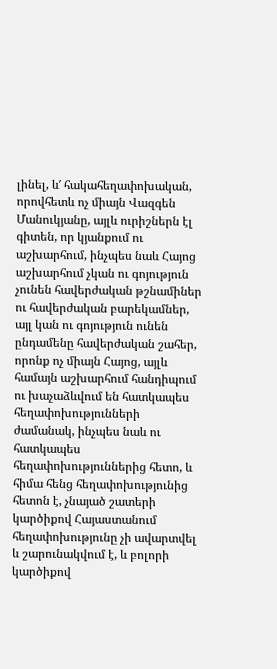լինել, և′ հակահեղափոխական, որովհետև ոչ միայն Վազգեն Մանուկյանը, այլև ուրիշներն էլ գիտեն, որ կյանքում ու աշխարհում, ինչպես նաև Հայոց աշխարհում չկան ու գոյություն չունեն հավերժական թշնամիներ ու հավերժական բարեկամներ, այլ կան ու գոյություն ունեն ընդամենը հավերժական շահեր, որոնք ոչ միայն Հայոց, այլև համայն աշխարհում հանդիպում ու խաչաձևվում են հատկապես հեղափոխությունների ժամանակ, ինչպես նաև ու հատկապես հեղափոխություններից հետո, և հիմա հենց հեղափոխությունից հետոն է, չնայած շատերի կարծիքով Հայաստանում հեղափոխությունը չի ավարտվել և շարունակվում է, և բոլորի կարծիքով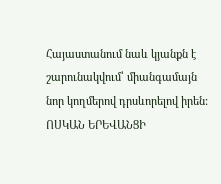Հայաստանում նաև կյանքն է շարունակվում՝ միանգամայն նոր կողմերով դրսևորելով իրեն:
ՈՍԿԱՆ ԵՐԵՎԱՆՑԻ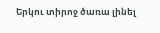Երկու տիրոջ ծառա լինել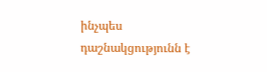ինչպես դաշնակցությունն է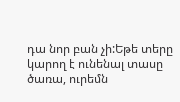դա նոր բան չի:Եթե տերը կարող է ունենալ տասը ծառա, ուրեմն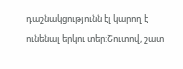դաշնակցությունն էլ կարող է ունենալ երկու տեր:Շուտով, շատ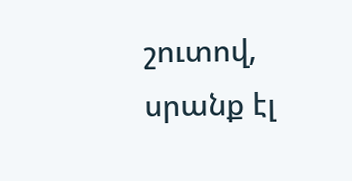շուտով, սրանք էլ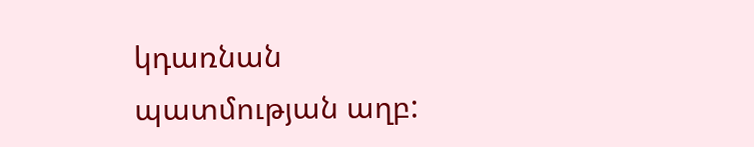կդառնան պատմության աղբ: